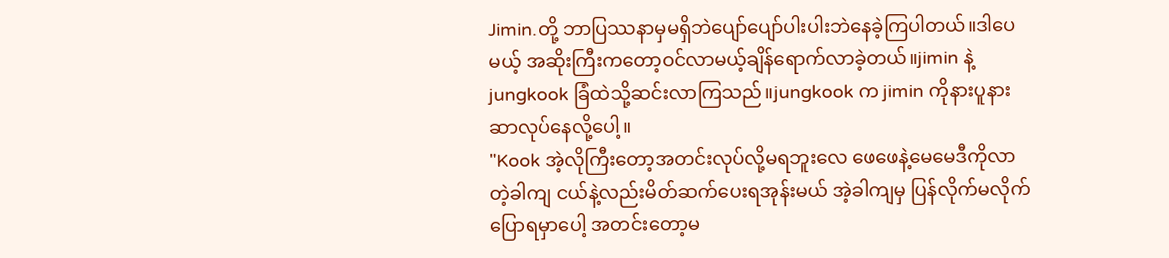Jimin.တို့ ဘာပြဿနာမှမရှိဘဲပျော်ပျော်ပါးပါးဘဲနေခဲ့ကြပါတယ်။ဒါပေမယ့် အဆိုးကြီးကတော့ဝင်လာမယ့်ချိန်ရောက်လာခဲ့တယ်။jimin နဲ့ jungkook ခြံထဲသို့ဆင်းလာကြသည်။jungkook က jimin ကိုနားပူနားဆာလုပ်နေလို့ပေါ့။
"Kook အဲ့လိုကြီးတော့အတင်းလုပ်လို့မရဘူးလေ ဖေဖေနဲ့မေမေဒီကိုလာတဲ့ခါကျ ငယ်နဲ့လည်းမိတ်ဆက်ပေးရအုန်းမယ် အဲ့ခါကျမှ ပြန်လိုက်မလိုက်ပြောရမှာပေါ့ အတင်းတော့မ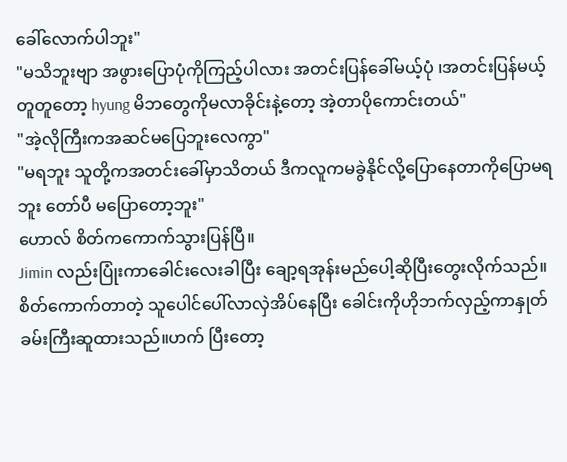ခေါ်လောက်ပါဘူး"
"မသိဘူးဗျာ အဖွားပြောပုံကိုကြည့်ပါလား အတင်းပြန်ခေါ်မယ့်ပုံ ၊အတင်းပြန်မယ့်တူတူတော့ hyung မိဘတွေကိုမလာခိုင်းနဲ့တော့ အဲ့တာပိုကောင်းတယ်"
"အဲ့လိုကြီးကအဆင်မပြေဘူးလေကွာ"
"မရဘူး သူတို့ကအတင်းခေါ်မှာသိတယ် ဒီကလူကမခွဲနိုင်လို့ပြောနေတာကိုပြောမရဘူး တော်ပီ မပြောတော့ဘူး"
ဟောလ် စိတ်ကကောက်သွားပြန်ပြီ။
Jimin လည်းပြုံးကာခေါင်းလေးခါပြီး ချော့ရအုန်းမည်ပေါ့ဆိုပြီးတွေးလိုက်သည်။စိတ်ကောက်တာတဲ့ သူပေါင်ပေါ်လာလှဲအိပ်နေပြီး ခေါင်းကိုဟိုဘက်လှည့်ကာနှုတ်ခမ်းကြီးဆူထားသည်။ဟက် ပြီးတော့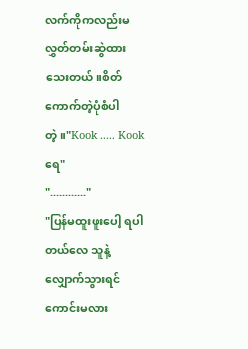လက်ကိုကလည်းမလွှတ်တမ်းဆွဲထားသေးတယ်။စိတ်ကောက်တဲ့ပုံစံပါတဲ့။"Kook ..... Kookရေ"
"............"
"ပြန်မထူးဖူးပေါ့ ရပါတယ်လေ သူနဲ့လျှောက်သွားရင်ကောင်းမလား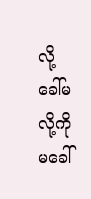လို့ခေါ်မလို့ကို မခေါ်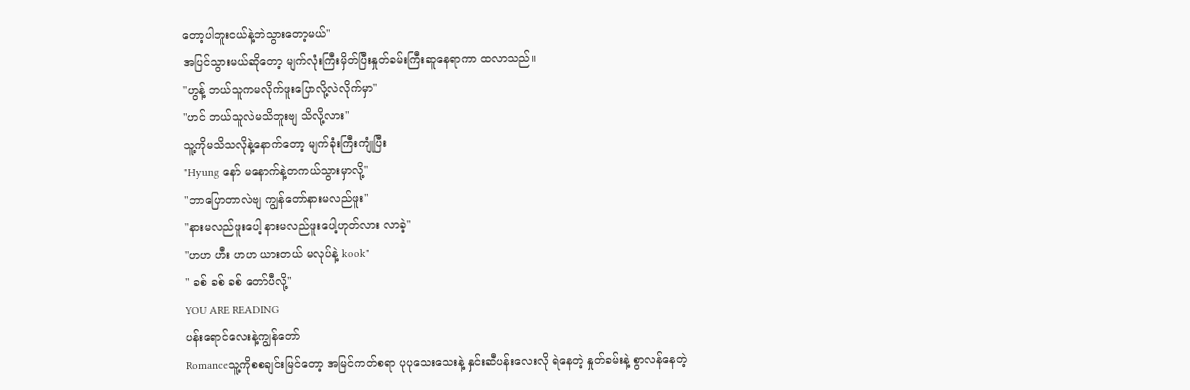တော့ပါဘူးငယ်နဲ့ဘဲသွားတော့မယ်"
အပြင်သွားမယ်ဆိုတော့ မျက်လုံးကြီးမှိတ်ပြီးနှုတ်ခမ်းကြီးဆူနေရာကာ ထလာသည်။
"ဟွန့် ဘယ်သူကမလိုက်ဖူးပြောလို့လဲလိုက်မှာ"
"ဟင် ဘယ်သူလဲမသိဘူးဗျ သိလို့လား"
သူ့ကိုမသိသလိုနဲ့နောက်တော့ မျက်ခုံးကြီးကျုံပြီး
"Hyung နော် မနောက်နဲ့တကယ်သွားမှာလို့"
"ဘာပြောတာလဲဗျ ကျွန်တော်နားမလည်ဖူး"
"နားမလည်ဖူးပေါ့ နားမလည်ဖူးပေါ့ဟုတ်လား လာခဲ့"
"ဟဟ ဟီး ဟဟ ယားတယ် မလုပ်နဲ့ kook"
" ခစ် ခစ် ခစ် တော်ပီလို့"
YOU ARE READING
ပန်းရောင်လေးနဲ့ကျွန်တော်
Romanceသူ့ကိုစစချင်းမြင်တော့ အမြင်ကတ်စရာ ပုပုသေးသေးနဲ့ နှင်းဆီပန်းလေးလို ရဲနေတဲ့ နှုတ်ခမ်းနဲ့ စွာလန်နေတဲ့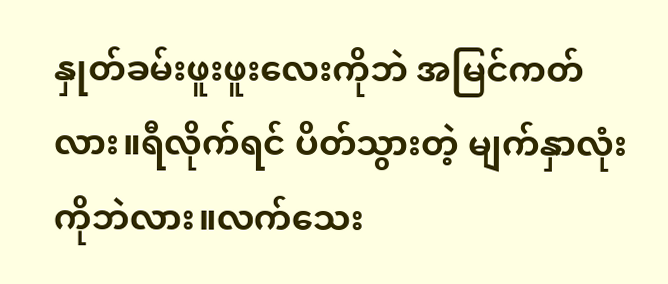နှုတ်ခမ်းဖူးဖူးလေးကိုဘဲ အမြင်ကတ်လား။ရီလိုက်ရင် ပိတ်သွားတဲ့ မျက်နှာလုံးကိုဘဲလား။လက်သေး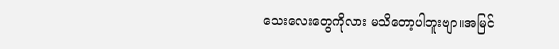သေးလေးတွေကိုလား မသိတော့ပါဘူးဗျာ။အမြင်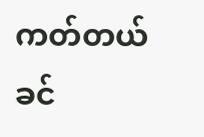ကတ်တယ် ခင်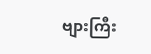ဗျားကြီး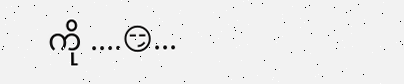ကို ....😏...